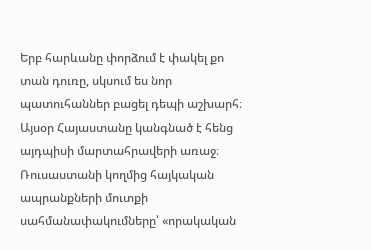Երբ հարևանը փորձում է փակել քո տան դուռը, սկսում ես նոր պատուհաններ բացել դեպի աշխարհ։ Այսօր Հայաստանը կանգնած է հենց այդպիսի մարտահրավերի առաջ։ Ռուսաստանի կողմից հայկական ապրանքների մուտքի սահմանափակումները՝ «որակական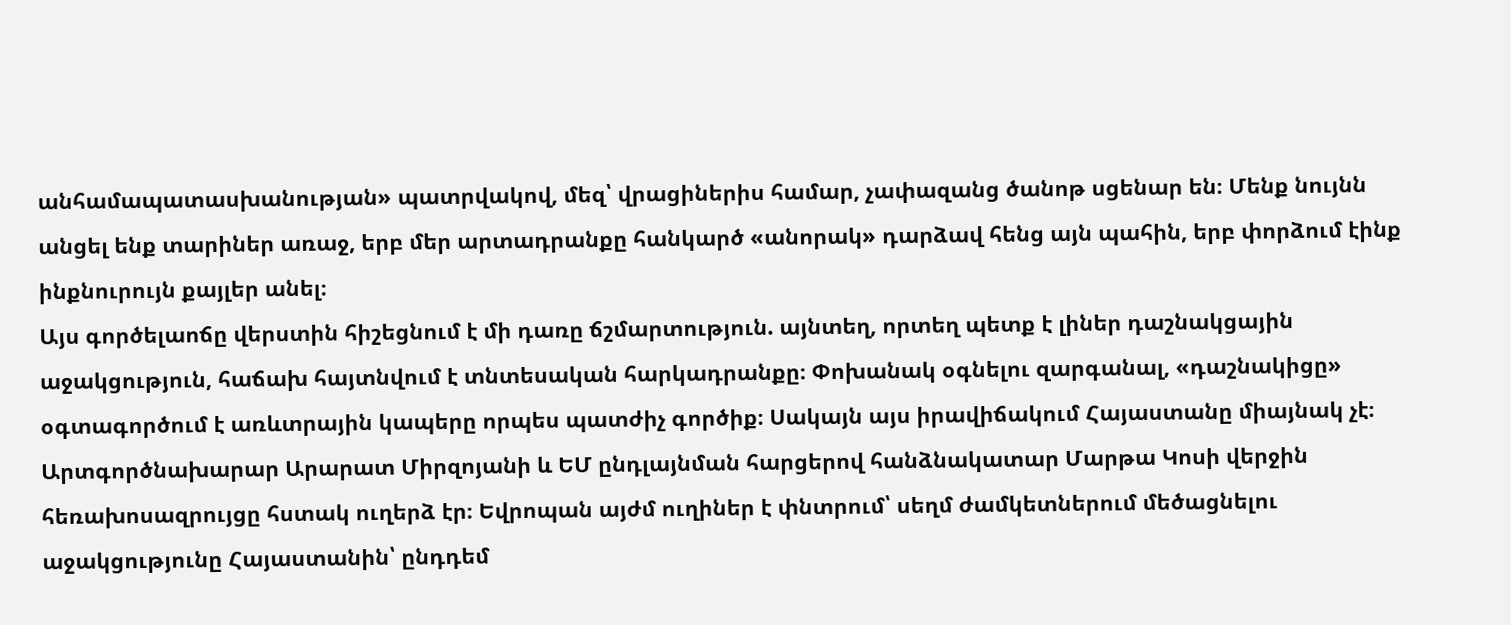անհամապատասխանության» պատրվակով, մեզ՝ վրացիներիս համար, չափազանց ծանոթ սցենար են։ Մենք նույնն անցել ենք տարիներ առաջ, երբ մեր արտադրանքը հանկարծ «անորակ» դարձավ հենց այն պահին, երբ փորձում էինք ինքնուրույն քայլեր անել։
Այս գործելաոճը վերստին հիշեցնում է մի դառը ճշմարտություն. այնտեղ, որտեղ պետք է լիներ դաշնակցային աջակցություն, հաճախ հայտնվում է տնտեսական հարկադրանքը։ Փոխանակ օգնելու զարգանալ, «դաշնակիցը» օգտագործում է առևտրային կապերը որպես պատժիչ գործիք։ Սակայն այս իրավիճակում Հայաստանը միայնակ չէ։
Արտգործնախարար Արարատ Միրզոյանի և ԵՄ ընդլայնման հարցերով հանձնակատար Մարթա Կոսի վերջին հեռախոսազրույցը հստակ ուղերձ էր։ Եվրոպան այժմ ուղիներ է փնտրում՝ սեղմ ժամկետներում մեծացնելու աջակցությունը Հայաստանին՝ ընդդեմ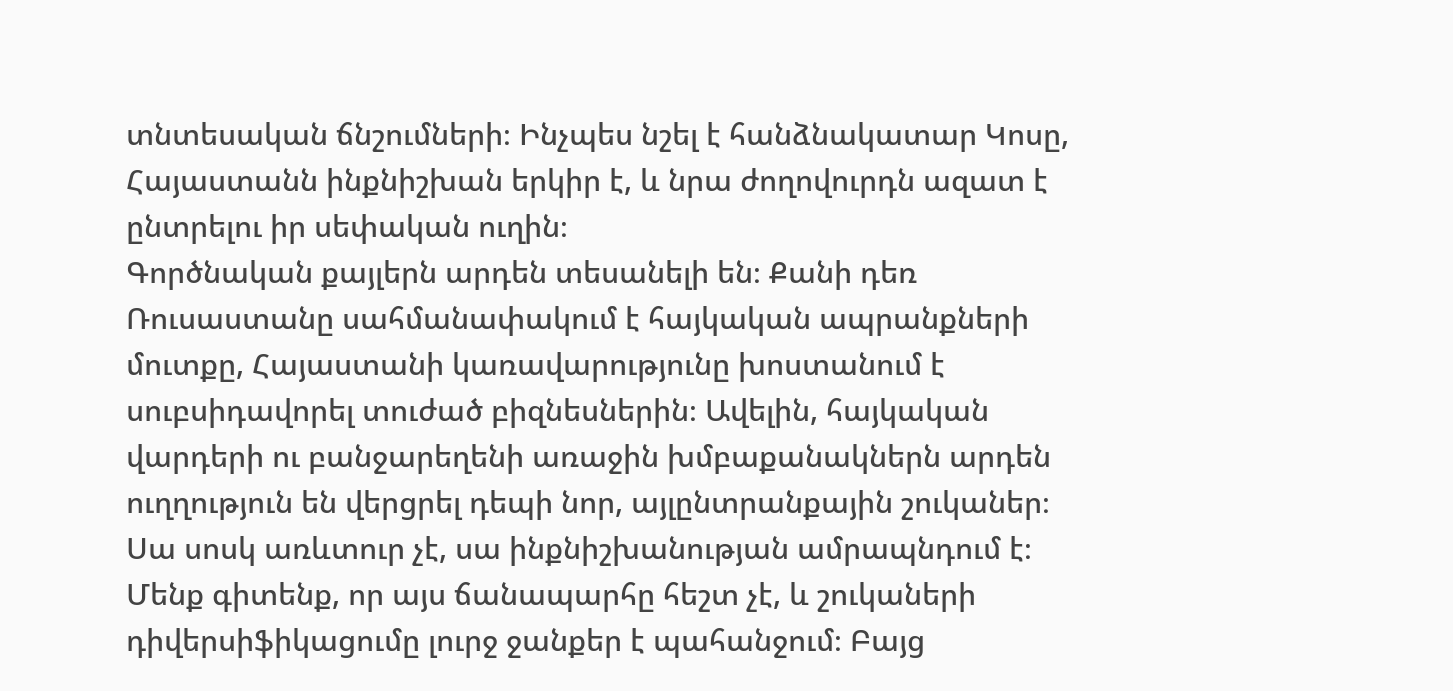տնտեսական ճնշումների։ Ինչպես նշել է հանձնակատար Կոսը, Հայաստանն ինքնիշխան երկիր է, և նրա ժողովուրդն ազատ է ընտրելու իր սեփական ուղին։
Գործնական քայլերն արդեն տեսանելի են։ Քանի դեռ Ռուսաստանը սահմանափակում է հայկական ապրանքների մուտքը, Հայաստանի կառավարությունը խոստանում է սուբսիդավորել տուժած բիզնեսներին։ Ավելին, հայկական վարդերի ու բանջարեղենի առաջին խմբաքանակներն արդեն ուղղություն են վերցրել դեպի նոր, այլընտրանքային շուկաներ։
Սա սոսկ առևտուր չէ, սա ինքնիշխանության ամրապնդում է։ Մենք գիտենք, որ այս ճանապարհը հեշտ չէ, և շուկաների դիվերսիֆիկացումը լուրջ ջանքեր է պահանջում։ Բայց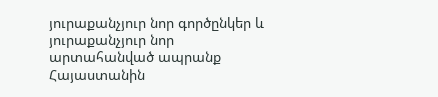յուրաքանչյուր նոր գործընկեր և յուրաքանչյուր նոր արտահանված ապրանք Հայաստանին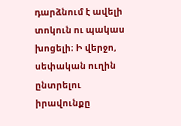դարձնում է ավելի տոկուն ու պակաս խոցելի։ Ի վերջո, սեփական ուղին ընտրելու իրավունքը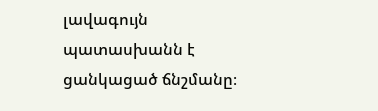լավագույն պատասխանն է ցանկացած ճնշմանը։